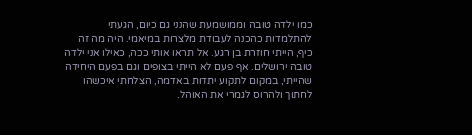כמו ילדה טובה וממושמעת שהנני גם כיום, הגעתי להתלמדות כהכנה לעבודת מלצרות במיאמי. היה מה זה כיף, הייתי חוזרת בן רגע. אל תראו אותי ככה, כאילו אני ילדה טובה ירושלים. אף פעם לא הייתי בצופים וגם בפעם היחידה שהייתי, במקום לתקוע יתדות באדמה, הצלחתי איכשהו לחתוך ולהרוס לגמרי את האוהל.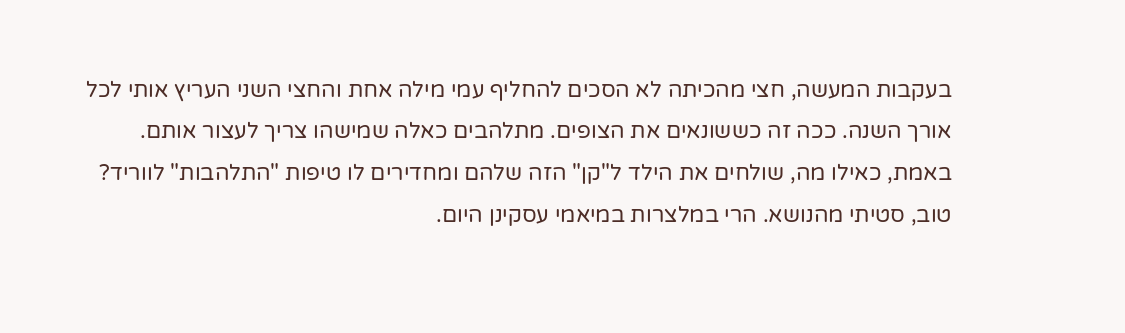בעקבות המעשה, חצי מהכיתה לא הסכים להחליף עמי מילה אחת והחצי השני העריץ אותי לכל אורך השנה. ככה זה כששונאים את הצופים. מתלהבים כאלה שמישהו צריך לעצור אותם. באמת, כאילו מה, שולחים את הילד ל"קן" הזה שלהם ומחדירים לו טיפות "התלהבות" לווריד? טוב, סטיתי מהנושא. הרי במלצרות במיאמי עסקינן היום.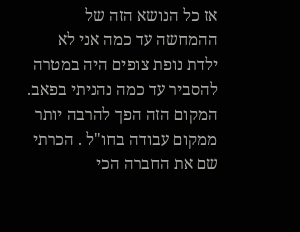אז כל הנושא הזה של ההמחשה עד כמה אני לא ילדת נופת צופים היה במטרה להסביר עד כמה נהניתי בפאב. המקום הזה הפך להרבה יותר ממקום עבודה בחו"ל . הכרתי שם את החברה הכי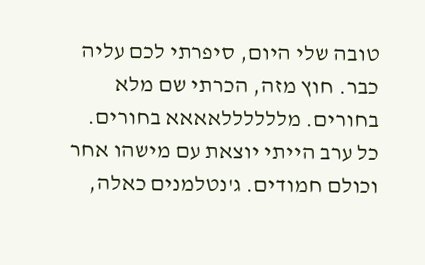טובה שלי היום, סיפרתי לכם עליה כבר. חוץ מזה, הכרתי שם מלא בחורים. מללללללאאאא בחורים. כל ערב הייתי יוצאת עם מישהו אחר וכולם חמודים. ג'נטלמנים כאלה,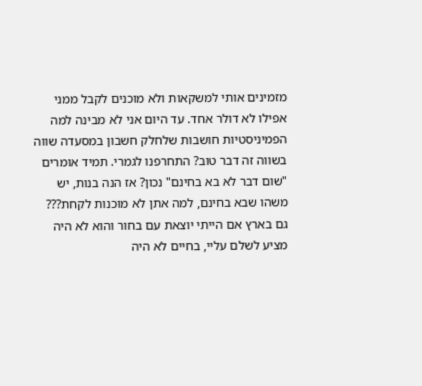מזמינים אותי למשקאות ולא מוכנים לקבל ממני אפילו לא דולר אחד. עד היום אני לא מבינה למה הפמיניסטיות חושבות שלחלק חשבון במסעדה שווה בשווה זה דבר טוב? התחרפנו לגמרי. תמיד אומרים "שום דבר לא בא בחינם" נכון? אז הנה בנות, יש משהו שבא בחינם, למה אתן לא מוכנות לקחת??? גם בארץ אם הייתי יוצאת עם בחור והוא לא היה מציע לשלם עליי, בחיים לא היה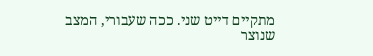מתקיים דייט שני. ככה שעבורי, המצב שנוצר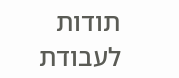תודות לעבודת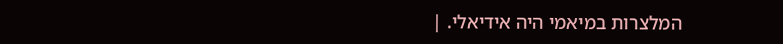המלצרות במיאמי היה אידיאלי. |